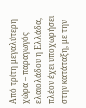Από τρίτη μεγαλύτερη χώρα – παραγωγός ελαιολάδου η Ελλάδα, πλέον έχει υποχωρήσει στην κατάταξη, με την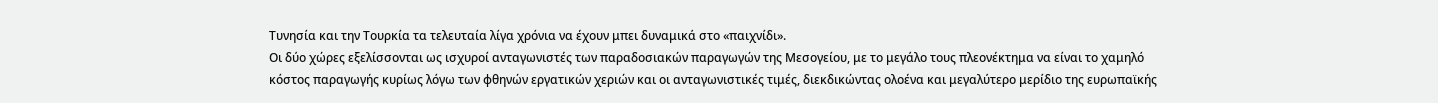Τυνησία και την Τουρκία τα τελευταία λίγα χρόνια να έχουν μπει δυναμικά στο «παιχνίδι».
Οι δύο χώρες εξελίσσονται ως ισχυροί ανταγωνιστές των παραδοσιακών παραγωγών της Μεσογείου, με το μεγάλο τους πλεονέκτημα να είναι το χαμηλό κόστος παραγωγής κυρίως λόγω των φθηνών εργατικών χεριών και οι ανταγωνιστικές τιμές, διεκδικώντας ολοένα και μεγαλύτερο μερίδιο της ευρωπαϊκής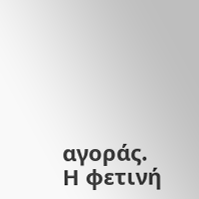αγοράς.
Η φετινή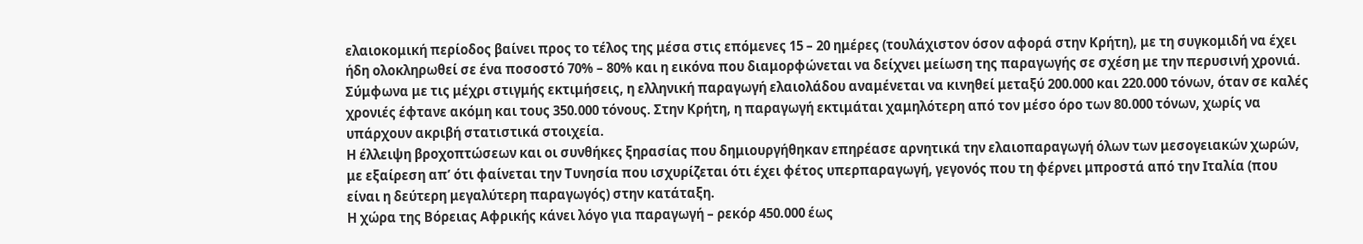ελαιοκομική περίοδος βαίνει προς το τέλος της μέσα στις επόμενες 15 – 20 ημέρες (τουλάχιστον όσον αφορά στην Κρήτη), με τη συγκομιδή να έχει ήδη ολοκληρωθεί σε ένα ποσοστό 70% – 80% και η εικόνα που διαμορφώνεται να δείχνει μείωση της παραγωγής σε σχέση με την περυσινή χρονιά.
Σύμφωνα με τις μέχρι στιγμής εκτιμήσεις, η ελληνική παραγωγή ελαιολάδου αναμένεται να κινηθεί μεταξύ 200.000 και 220.000 τόνων, όταν σε καλές χρονιές έφτανε ακόμη και τους 350.000 τόνους. Στην Κρήτη, η παραγωγή εκτιμάται χαμηλότερη από τον μέσο όρο των 80.000 τόνων, χωρίς να υπάρχουν ακριβή στατιστικά στοιχεία.
Η έλλειψη βροχοπτώσεων και οι συνθήκες ξηρασίας που δημιουργήθηκαν επηρέασε αρνητικά την ελαιοπαραγωγή όλων των μεσογειακών χωρών, με εξαίρεση απ’ ότι φαίνεται την Τυνησία που ισχυρίζεται ότι έχει φέτος υπερπαραγωγή, γεγονός που τη φέρνει μπροστά από την Ιταλία (που είναι η δεύτερη μεγαλύτερη παραγωγός) στην κατάταξη.
Η χώρα της Βόρειας Αφρικής κάνει λόγο για παραγωγή – ρεκόρ 450.000 έως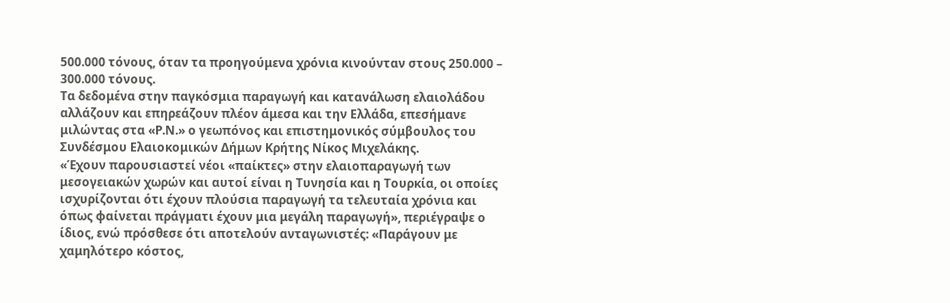500.000 τόνους, όταν τα προηγούμενα χρόνια κινούνταν στους 250.000 – 300.000 τόνους.
Τα δεδομένα στην παγκόσμια παραγωγή και κατανάλωση ελαιολάδου αλλάζουν και επηρεάζουν πλέον άμεσα και την Ελλάδα, επεσήμανε μιλώντας στα «Ρ.Ν.» ο γεωπόνος και επιστημονικός σύμβουλος του Συνδέσμου Ελαιοκομικών Δήμων Κρήτης Νίκος Μιχελάκης.
«Έχουν παρουσιαστεί νέοι «παίκτες» στην ελαιοπαραγωγή των μεσογειακών χωρών και αυτοί είναι η Τυνησία και η Τουρκία, οι οποίες ισχυρίζονται ότι έχουν πλούσια παραγωγή τα τελευταία χρόνια και όπως φαίνεται πράγματι έχουν μια μεγάλη παραγωγή», περιέγραψε ο ίδιος, ενώ πρόσθεσε ότι αποτελούν ανταγωνιστές: «Παράγουν με χαμηλότερο κόστος,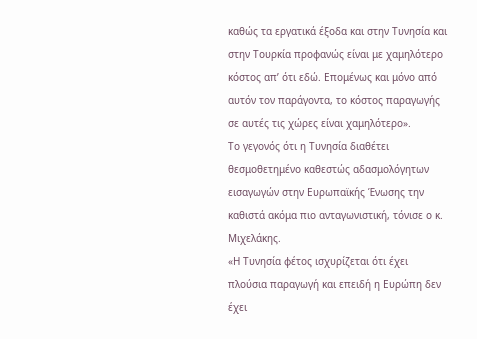καθώς τα εργατικά έξοδα και στην Τυνησία και στην Τουρκία προφανώς είναι με χαμηλότερο κόστος απ’ ότι εδώ. Επομένως και μόνο από αυτόν τον παράγοντα, το κόστος παραγωγής σε αυτές τις χώρες είναι χαμηλότερο».
Το γεγονός ότι η Τυνησία διαθέτει θεσμοθετημένο καθεστώς αδασμολόγητων εισαγωγών στην Ευρωπαϊκής Ένωσης την καθιστά ακόμα πιο ανταγωνιστική, τόνισε ο κ. Μιχελάκης.
«Η Τυνησία φέτος ισχυρίζεται ότι έχει πλούσια παραγωγή και επειδή η Ευρώπη δεν έχει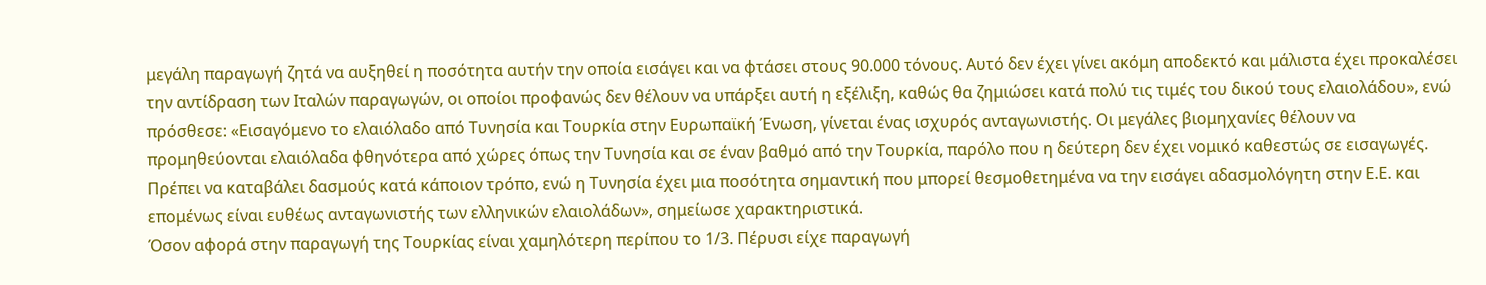μεγάλη παραγωγή ζητά να αυξηθεί η ποσότητα αυτήν την οποία εισάγει και να φτάσει στους 90.000 τόνους. Αυτό δεν έχει γίνει ακόμη αποδεκτό και μάλιστα έχει προκαλέσει την αντίδραση των Ιταλών παραγωγών, οι οποίοι προφανώς δεν θέλουν να υπάρξει αυτή η εξέλιξη, καθώς θα ζημιώσει κατά πολύ τις τιμές του δικού τους ελαιολάδου», ενώ πρόσθεσε: «Εισαγόμενο το ελαιόλαδο από Τυνησία και Τουρκία στην Ευρωπαϊκή Ένωση, γίνεται ένας ισχυρός ανταγωνιστής. Οι μεγάλες βιομηχανίες θέλουν να προμηθεύονται ελαιόλαδα φθηνότερα από χώρες όπως την Τυνησία και σε έναν βαθμό από την Τουρκία, παρόλο που η δεύτερη δεν έχει νομικό καθεστώς σε εισαγωγές. Πρέπει να καταβάλει δασμούς κατά κάποιον τρόπο, ενώ η Τυνησία έχει μια ποσότητα σημαντική που μπορεί θεσμοθετημένα να την εισάγει αδασμολόγητη στην Ε.Ε. και επομένως είναι ευθέως ανταγωνιστής των ελληνικών ελαιολάδων», σημείωσε χαρακτηριστικά.
Όσον αφορά στην παραγωγή της Τουρκίας είναι χαμηλότερη περίπου το 1/3. Πέρυσι είχε παραγωγή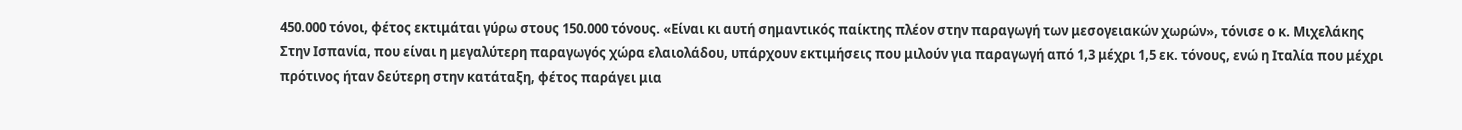450.000 τόνοι, φέτος εκτιμάται γύρω στους 150.000 τόνους. «Είναι κι αυτή σημαντικός παίκτης πλέον στην παραγωγή των μεσογειακών χωρών», τόνισε ο κ. Μιχελάκης
Στην Ισπανία, που είναι η μεγαλύτερη παραγωγός χώρα ελαιολάδου, υπάρχουν εκτιμήσεις που μιλούν για παραγωγή από 1,3 μέχρι 1,5 εκ. τόνους, ενώ η Ιταλία που μέχρι πρότινος ήταν δεύτερη στην κατάταξη, φέτος παράγει μια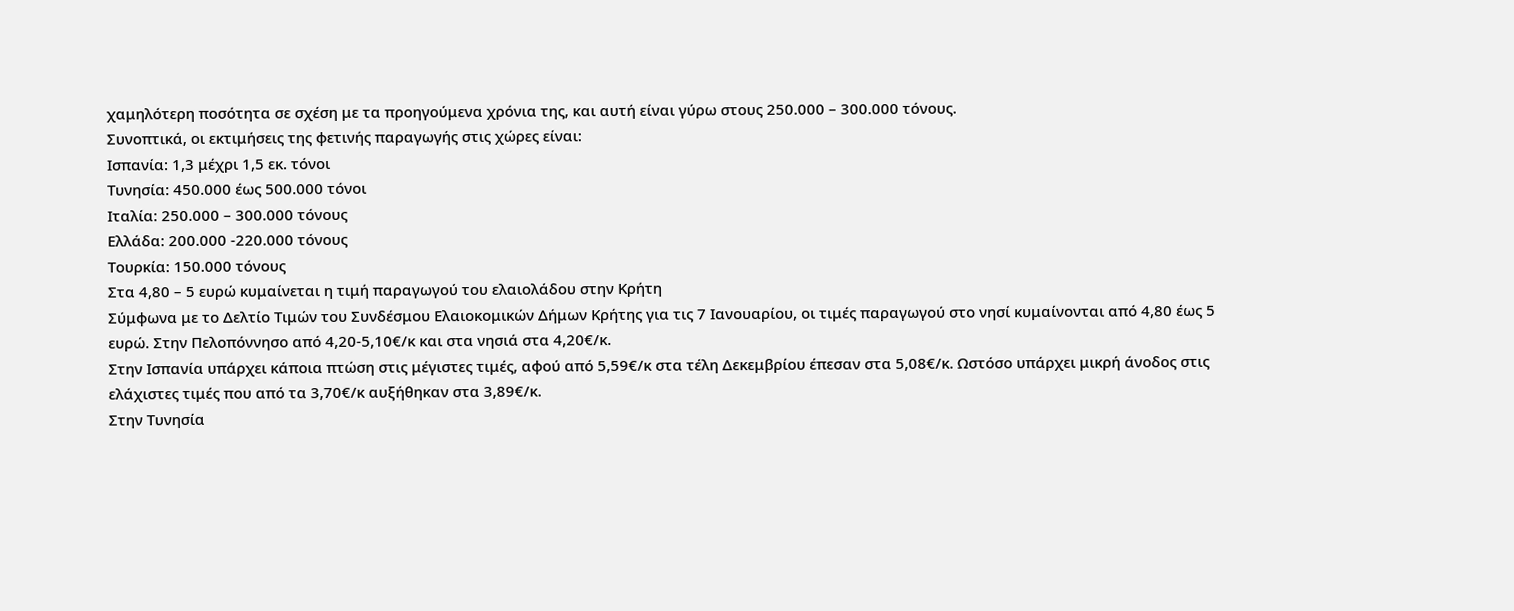χαμηλότερη ποσότητα σε σχέση με τα προηγούμενα χρόνια της, και αυτή είναι γύρω στους 250.000 – 300.000 τόνους.
Συνοπτικά, οι εκτιμήσεις της φετινής παραγωγής στις χώρες είναι:
Ισπανία: 1,3 μέχρι 1,5 εκ. τόνοι
Τυνησία: 450.000 έως 500.000 τόνοι
Ιταλία: 250.000 – 300.000 τόνους
Ελλάδα: 200.000 -220.000 τόνους
Τουρκία: 150.000 τόνους
Στα 4,80 – 5 ευρώ κυμαίνεται η τιμή παραγωγού του ελαιολάδου στην Κρήτη
Σύμφωνα με το Δελτίο Τιμών του Συνδέσμου Ελαιοκομικών Δήμων Κρήτης για τις 7 Ιανουαρίου, οι τιμές παραγωγού στο νησί κυμαίνονται από 4,80 έως 5 ευρώ. Στην Πελοπόννησο από 4,20-5,10€/κ και στα νησιά στα 4,20€/κ.
Στην Ισπανία υπάρχει κάποια πτώση στις μέγιστες τιμές, αφού από 5,59€/κ στα τέλη Δεκεμβρίου έπεσαν στα 5,08€/κ. Ωστόσο υπάρχει μικρή άνοδος στις ελάχιστες τιμές που από τα 3,70€/κ αυξήθηκαν στα 3,89€/κ.
Στην Τυνησία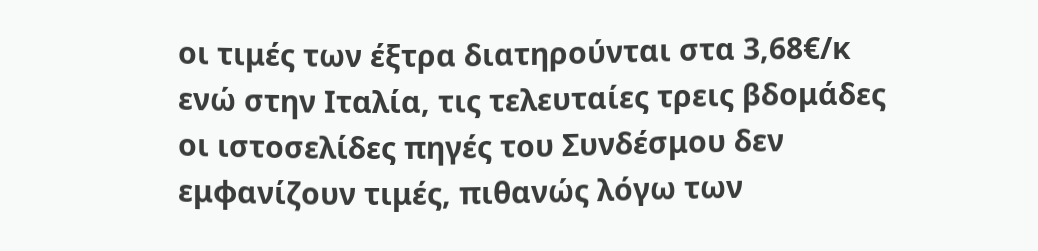οι τιμές των έξτρα διατηρούνται στα 3,68€/κ ενώ στην Ιταλία, τις τελευταίες τρεις βδομάδες οι ιστοσελίδες πηγές του Συνδέσμου δεν εμφανίζουν τιμές, πιθανώς λόγω των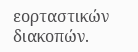εορταστικών διακοπών.